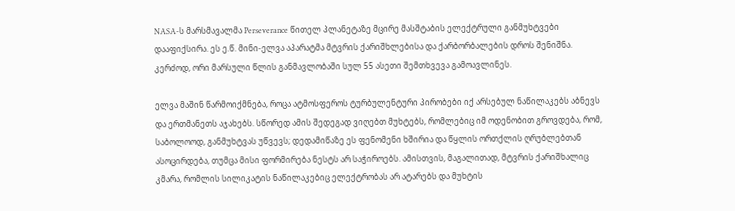NASA-ს მარსმავალმა Perseverance წითელ პლანეტაზე მცირე მასშტაბის ელექტრული განმუხტვები დააფიქსირა. ეს ე.წ. მინი-ელვა აპარატმა მტვრის ქარიშხლებისა და ქარბორბალების დროს შენიშნა. კერძოდ, ორი მარსული წლის განმავლობაში სულ 55 ასეთი შემთხვევა გამოავლინეს.

ელვა მაშინ წარმოიქმნება, როცა ატმოსფეროს ტურბულენტური პირობები იქ არსებულ ნაწილაკებს აბნევს და ერთმანეთს აჯახებს. სწორედ ამის შედეგად ვიღებთ მუხტებს, რომლებიც იმ ოდენობით გროვდება, რომ, საბოლოოდ, განმუხტვას უწვევს; დედამიწაზე ეს ფენომენი ხშირია და წყლის ორთქლის ღრუბლებთან ასოცირდება, თუმცა მისი ფორმირება ნესტს არ საჭიროებს. ამისთვის, მაგალითად, მტვრის ქარიშხალიც კმარა, რომლის სილიკატის ნაწილაკებიც ელექტრობას არ ატარებს და მუხტის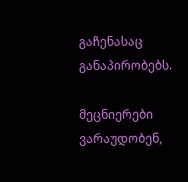გაჩენასაც განაპირობებს.

მეცნიერები ვარაუდობენ,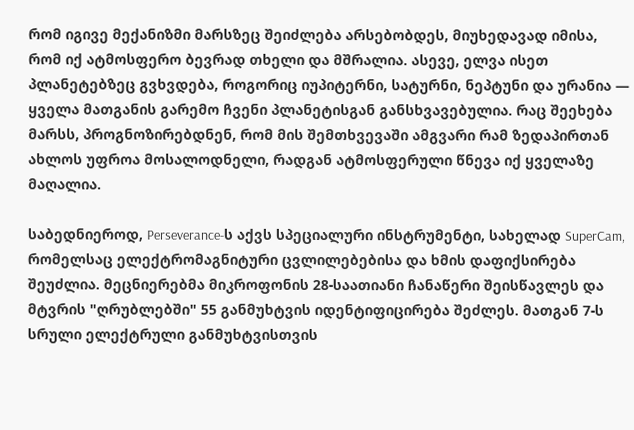რომ იგივე მექანიზმი მარსზეც შეიძლება არსებობდეს, მიუხედავად იმისა, რომ იქ ატმოსფერო ბევრად თხელი და მშრალია. ასევე, ელვა ისეთ პლანეტებზეც გვხვდება, როგორიც იუპიტერნი, სატურნი, ნეპტუნი და ურანია — ყველა მათგანის გარემო ჩვენი პლანეტისგან განსხვავებულია. რაც შეეხება მარსს, პროგნოზირებდნენ, რომ მის შემთხვევაში ამგვარი რამ ზედაპირთან ახლოს უფროა მოსალოდნელი, რადგან ატმოსფერული წნევა იქ ყველაზე მაღალია.

საბედნიეროდ, Perseverance-ს აქვს სპეციალური ინსტრუმენტი, სახელად SuperCam, რომელსაც ელექტრომაგნიტური ცვლილებებისა და ხმის დაფიქსირება შეუძლია. მეცნიერებმა მიკროფონის 28-საათიანი ჩანაწერი შეისწავლეს და მტვრის "ღრუბლებში" 55 განმუხტვის იდენტიფიცირება შეძლეს. მათგან 7-ს სრული ელექტრული განმუხტვისთვის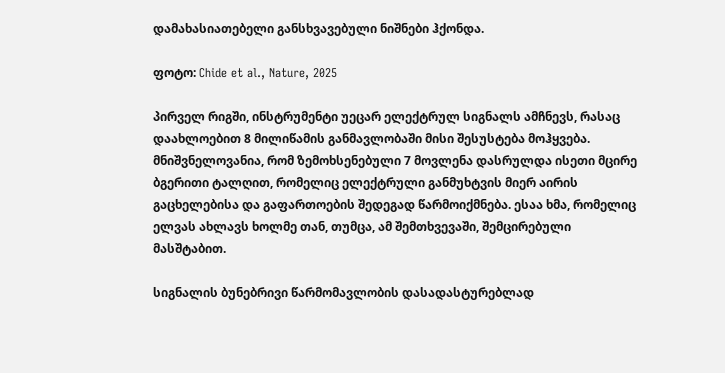დამახასიათებელი განსხვავებული ნიშნები ჰქონდა.

ფოტო: Chide et al., Nature, 2025

პირველ რიგში, ინსტრუმენტი უეცარ ელექტრულ სიგნალს ამჩნევს, რასაც დაახლოებით 8 მილიწამის განმავლობაში მისი შესუსტება მოჰყვება. მნიშვნელოვანია, რომ ზემოხსენებული 7 მოვლენა დასრულდა ისეთი მცირე ბგერითი ტალღით, რომელიც ელექტრული განმუხტვის მიერ აირის გაცხელებისა და გაფართოების შედეგად წარმოიქმნება. ესაა ხმა, რომელიც ელვას ახლავს ხოლმე თან, თუმცა, ამ შემთხვევაში, შემცირებული მასშტაბით.

სიგნალის ბუნებრივი წარმომავლობის დასადასტურებლად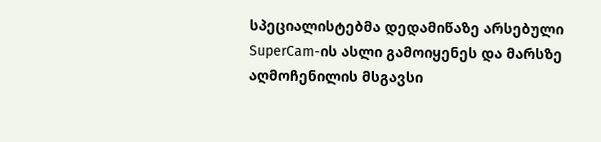სპეციალისტებმა დედამიწაზე არსებული SuperCam-ის ასლი გამოიყენეს და მარსზე აღმოჩენილის მსგავსი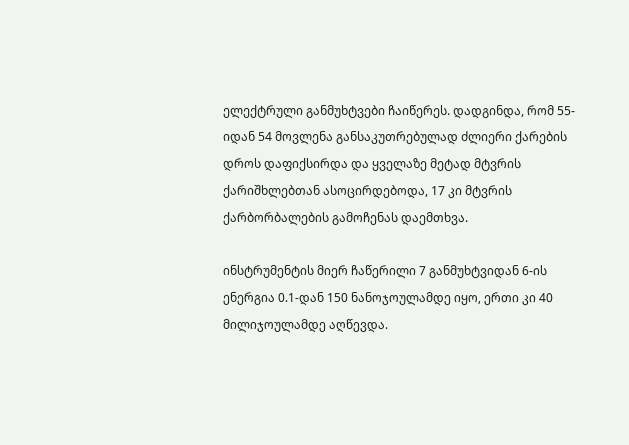ელექტრული განმუხტვები ჩაიწერეს. დადგინდა, რომ 55-იდან 54 მოვლენა განსაკუთრებულად ძლიერი ქარების დროს დაფიქსირდა და ყველაზე მეტად მტვრის ქარიშხლებთან ასოცირდებოდა, 17 კი მტვრის ქარბორბალების გამოჩენას დაემთხვა.

ინსტრუმენტის მიერ ჩაწერილი 7 განმუხტვიდან 6-ის ენერგია 0.1-დან 150 ნანოჯოულამდე იყო, ერთი კი 40 მილიჯოულამდე აღწევდა.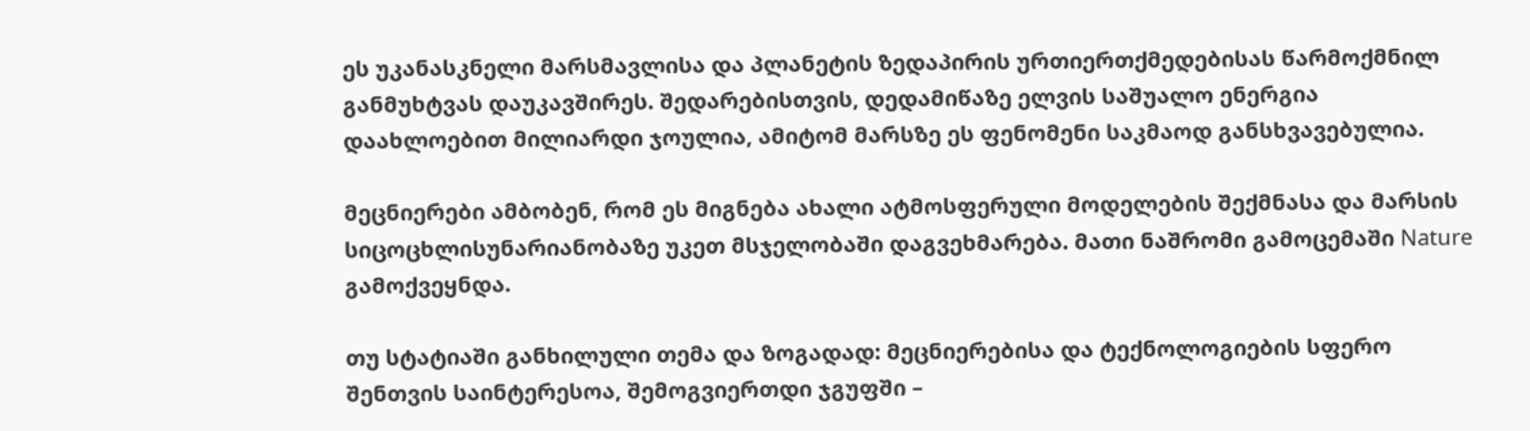ეს უკანასკნელი მარსმავლისა და პლანეტის ზედაპირის ურთიერთქმედებისას წარმოქმნილ განმუხტვას დაუკავშირეს. შედარებისთვის, დედამიწაზე ელვის საშუალო ენერგია დაახლოებით მილიარდი ჯოულია, ამიტომ მარსზე ეს ფენომენი საკმაოდ განსხვავებულია.

მეცნიერები ამბობენ, რომ ეს მიგნება ახალი ატმოსფერული მოდელების შექმნასა და მარსის სიცოცხლისუნარიანობაზე უკეთ მსჯელობაში დაგვეხმარება. მათი ნაშრომი გამოცემაში Nature გამოქვეყნდა.

თუ სტატიაში განხილული თემა და ზოგადად: მეცნიერებისა და ტექნოლოგიების სფერო შენთვის საინტერესოა, შემოგვიერთდი ჯგუფში –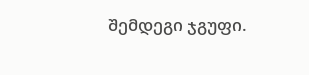შემდეგი ჯგუფი.